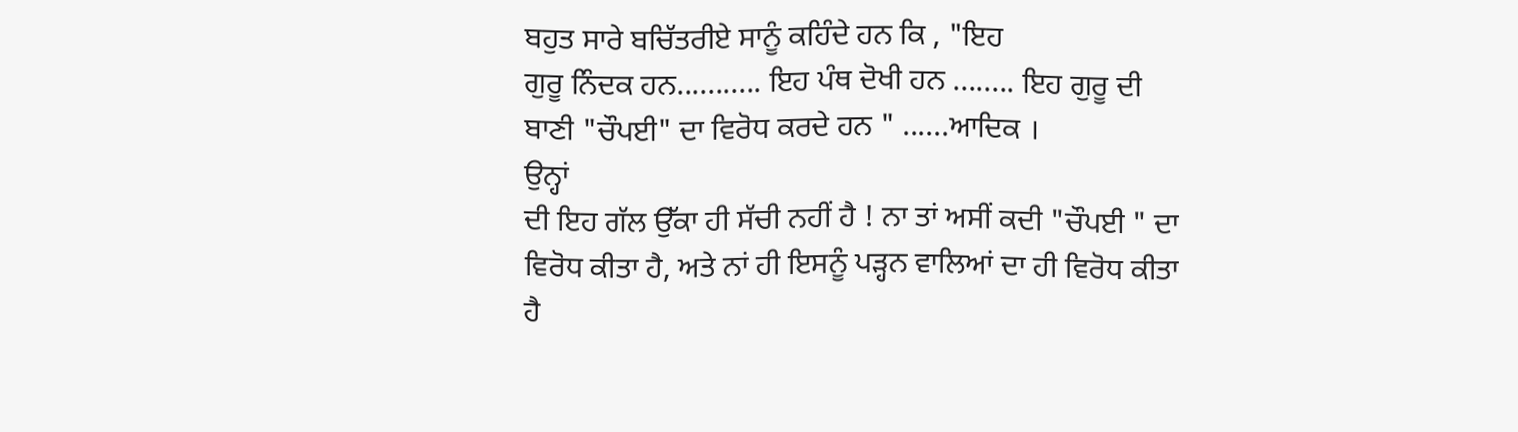ਬਹੁਤ ਸਾਰੇ ਬਚਿੱਤਰੀਏ ਸਾਨੂੰ ਕਹਿੰਦੇ ਹਨ ਕਿ , "ਇਹ
ਗੁਰੂ ਨਿੰਦਕ ਹਨ........... ਇਹ ਪੰਥ ਦੋਖੀ ਹਨ ........ ਇਹ ਗੁਰੂ ਦੀ
ਬਾਣੀ "ਚੌਪਈ" ਦਾ ਵਿਰੋਧ ਕਰਦੇ ਹਨ " ......ਆਦਿਕ ।
ਉਨ੍ਹਾਂ
ਦੀ ਇਹ ਗੱਲ ਉੱਕਾ ਹੀ ਸੱਚੀ ਨਹੀਂ ਹੈ ! ਨਾ ਤਾਂ ਅਸੀਂ ਕਦੀ "ਚੌਪਈ " ਦਾ
ਵਿਰੋਧ ਕੀਤਾ ਹੈ, ਅਤੇ ਨਾਂ ਹੀ ਇਸਨੂੰ ਪੜ੍ਹਨ ਵਾਲਿਆਂ ਦਾ ਹੀ ਵਿਰੋਧ ਕੀਤਾ
ਹੈ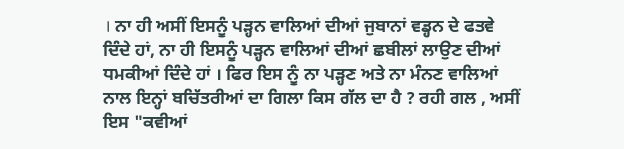। ਨਾ ਹੀ ਅਸੀਂ ਇਸਨੂੰ ਪੜ੍ਹਨ ਵਾਲਿਆਂ ਦੀਆਂ ਜੁਬਾਨਾਂ ਵਡ੍ਹਨ ਦੇ ਫਤਵੇ
ਦਿੰਦੇ ਹਾਂ, ਨਾ ਹੀ ਇਸਨੂੰ ਪੜ੍ਹਨ ਵਾਲਿਆਂ ਦੀਆਂ ਛਬੀਲਾਂ ਲਾਉਣ ਦੀਆਂ
ਧਮਕੀਆਂ ਦਿੰਦੇ ਹਾਂ । ਫਿਰ ਇਸ ਨੂੰ ਨਾ ਪੜ੍ਹਣ ਅਤੇ ਨਾ ਮੰਨਣ ਵਾਲਿਆਂ
ਨਾਲ ਇਨ੍ਹਾਂ ਬਚਿੱਤਰੀਆਂ ਦਾ ਗਿਲਾ ਕਿਸ ਗੱਲ ਦਾ ਹੈ ? ਰਹੀ ਗਲ , ਅਸੀਂ
ਇਸ "ਕਵੀਆਂ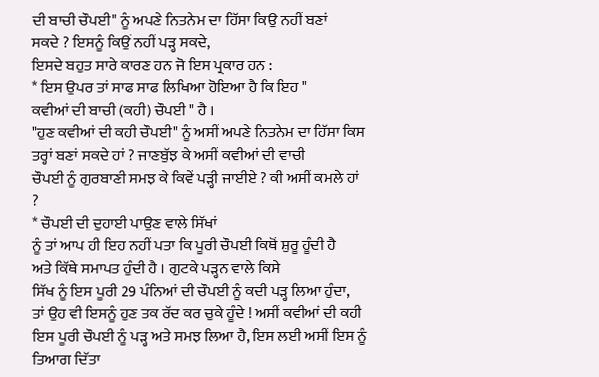ਦੀ ਬਾਚੀ ਚੌਪਈ" ਨੂੰ ਅਪਣੇ ਨਿਤਨੇਮ ਦਾ ਹਿੱਸਾ ਕਿਉ ਨਹੀਂ ਬਣਾਂ
ਸਕਦੇ ? ਇਸਨੂੰ ਕਿਉਂ ਨਹੀਂ ਪੜ੍ਹ ਸਕਦੇ,
ਇਸਦੇ ਬਹੁਤ ਸਾਰੇ ਕਾਰਣ ਹਨ ਜੋ ਇਸ ਪ੍ਰਕਾਰ ਹਨ :
* ਇਸ ਉਪਰ ਤਾਂ ਸਾਫ ਸਾਫ ਲਿਖਿਆ ਹੋਇਆ ਹੈ ਕਿ ਇਹ "
ਕਵੀਆਂ ਦੀ ਬਾਚੀ (ਕਹੀ) ਚੌਪਈ " ਹੈ ।
"ਹੁਣ ਕਵੀਆਂ ਦੀ ਕਹੀ ਚੌਪਈ" ਨੂੰ ਅਸੀਂ ਅਪਣੇ ਨਿਤਨੇਮ ਦਾ ਹਿੱਸਾ ਕਿਸ
ਤਰ੍ਹਾਂ ਬਣਾਂ ਸਕਦੇ ਹਾਂ ? ਜਾਣਬੁੱਝ ਕੇ ਅਸੀਂ ਕਵੀਆਂ ਦੀ ਵਾਚੀ
ਚੌਪਈ ਨੂੰ ਗੁਰਬਾਣੀ ਸਮਝ ਕੇ ਕਿਵੇਂ ਪੜ੍ਹੀ ਜਾਈਏ ? ਕੀ ਅਸੀਂ ਕਮਲੇ ਹਾਂ
?
* ਚੌਪਈ ਦੀ ਦੁਹਾਈ ਪਾਉਣ ਵਾਲੇ ਸਿੱਖਾਂ
ਨੂੰ ਤਾਂ ਆਪ ਹੀ ਇਹ ਨਹੀਂ ਪਤਾ ਕਿ ਪੂਰੀ ਚੌਪਈ ਕਿਥੋਂ ਸ਼ੁਰੂ ਹੂੰਦੀ ਹੈ
ਅਤੇ ਕਿੱਥੇ ਸਮਾਪਤ ਹੁੰਦੀ ਹੈ । ਗੁਟਕੇ ਪੜ੍ਹਨ ਵਾਲੇ ਕਿਸੇ
ਸਿੱਖ ਨੂੰ ਇਸ ਪੂਰੀ 29 ਪੰਨਿਆਂ ਦੀ ਚੌਪਈ ਨੂੰ ਕਦੀ ਪੜ੍ਹ ਲਿਆ ਹੁੰਦਾ,
ਤਾਂ ਉਹ ਵੀ ਇਸਨੂੰ ਹੁਣ ਤਕ ਰੱਦ ਕਰ ਚੁਕੇ ਹੂੰਦੇ ! ਅਸੀਂ ਕਵੀਆਂ ਦੀ ਕਹੀ
ਇਸ ਪੂਰੀ ਚੌਪਈ ਨੂੰ ਪੜ੍ਹ ਅਤੇ ਸਮਝ ਲਿਆ ਹੈ, ਇਸ ਲਈ ਅਸੀਂ ਇਸ ਨੂੰ
ਤਿਆਗ ਦਿੱਤਾ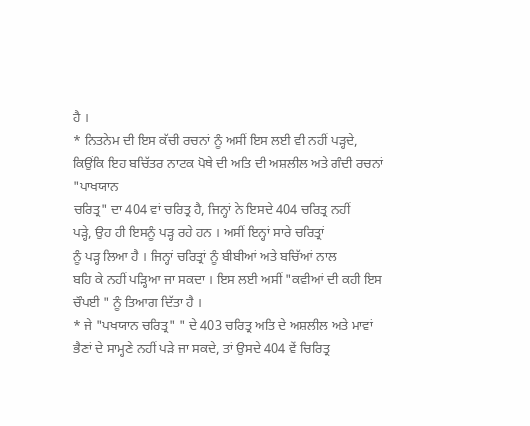ਹੈ ।
* ਨਿਤਨੇਮ ਦੀ ਇਸ ਕੱਚੀ ਰਚਨਾਂ ਨੂੰ ਅਸੀਂ ਇਸ ਲਈ ਵੀ ਨਹੀਂ ਪੜ੍ਹਦੇ,
ਕਿਉਂਕਿ ਇਹ ਬਚਿੱਤਰ ਨਾਟਕ ਪੋਥੇ ਦੀ ਅਤਿ ਦੀ ਅਸ਼ਲੀਲ ਅਤੇ ਗੰਦੀ ਰਚਨਾਂ "ਪਾਖਯਾਨ
ਚਰਿਤ੍ਰ" ਦਾ 404 ਵਾਂ ਚਰਿਤ੍ਰ ਹੈ, ਜਿਨ੍ਹਾਂ ਨੇ ਇਸਦੇ 404 ਚਰਿਤ੍ਰ ਨਹੀਂ
ਪੜ੍ਹੇ, ਉਹ ਹੀ ਇਸਨੂੰ ਪੜ੍ਹ ਰਹੇ ਹਨ । ਅਸੀਂ ਇਨ੍ਹਾਂ ਸਾਰੇ ਚਰਿਤ੍ਰਾਂ
ਨੂੰ ਪੜ੍ਹ ਲਿਆ ਹੈ । ਜਿਨ੍ਹਾਂ ਚਰਿਤ੍ਰਾਂ ਨੂੰ ਬੀਬੀਆਂ ਅਤੇ ਬਚਿੱਆਂ ਨਾਲ
ਬਹਿ ਕੇ ਨਹੀਂ ਪੜ੍ਹਿਆ ਜਾ ਸਕਦਾ । ਇਸ ਲਈ ਅਸੀਂ "ਕਵੀਆਂ ਦੀ ਕਹੀ ਇਸ
ਚੌਪਈ " ਨੂੰ ਤਿਆਗ ਦਿੱਤਾ ਹੈ ।
* ਜੇ "ਪਖਯਾਨ ਚਰਿਤ੍ਰ" " ਦੇ 403 ਚਰਿਤ੍ਰ ਅਤਿ ਦੇ ਅਸ਼ਲੀਲ ਅਤੇ ਮਾਵਾਂ
ਭੈਣਾਂ ਦੇ ਸਾਮ੍ਹਣੇ ਨਹੀਂ ਪੜੇ ਜਾ ਸਕਦੇ, ਤਾਂ ਉਸਦੇ 404 ਵੇਂ ਚਿਰਿਤ੍ਰ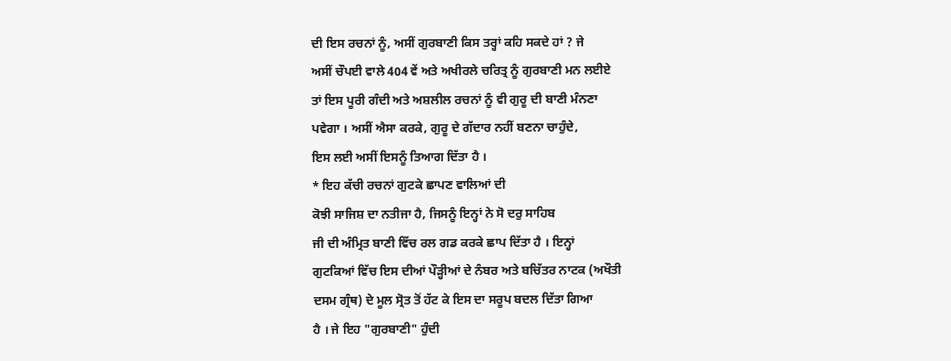ਦੀ ਇਸ ਰਚਨਾਂ ਨੂੰ, ਅਸੀਂ ਗੁਰਬਾਣੀ ਕਿਸ ਤਰ੍ਹਾਂ ਕਹਿ ਸਕਦੇ ਹਾਂ ? ਜੇ
ਅਸੀਂ ਚੌਪਈ ਵਾਲੇ 404 ਵੇਂ ਅਤੇ ਅਖੀਰਲੇ ਚਰਿਤ੍ਰ ਨੂੰ ਗੁਰਬਾਣੀ ਮਨ ਲਈਏ
ਤਾਂ ਇਸ ਪੂਰੀ ਗੰਦੀ ਅਤੇ ਅਸ਼ਲੀਲ ਰਚਨਾਂ ਨੂੰ ਵੀ ਗੁਰੂ ਦੀ ਬਾਣੀ ਮੰਨਣਾ
ਪਵੇਗਾ । ਅਸੀਂ ਐਸਾ ਕਰਕੇ, ਗੁਰੂ ਦੇ ਗੱਦਾਰ ਨਹੀਂ ਬਣਨਾ ਚਾਹੁੰਦੇ,
ਇਸ ਲਈ ਅਸੀਂ ਇਸਨੂੰ ਤਿਆਗ ਦਿੱਤਾ ਹੈ ।
* ਇਹ ਕੱਚੀ ਰਚਨਾਂ ਗੁਟਕੇ ਛਾਪਣ ਵਾਲਿਆਂ ਦੀ
ਕੋਝੀ ਸਾਜਿਸ਼ ਦਾ ਨਤੀਜਾ ਹੈ, ਜਿਸਨੂੰ ਇਨ੍ਹਾਂ ਨੇ ਸੋ ਦਰੁ ਸਾਹਿਬ
ਜੀ ਦੀ ਅੰਮ੍ਰਿਤ ਬਾਣੀ ਵਿੱਚ ਰਲ ਗਡ ਕਰਕੇ ਛਾਪ ਦਿੱਤਾ ਹੈ । ਇਨ੍ਹਾਂ
ਗੁਟਕਿਆਂ ਵਿੱਚ ਇਸ ਦੀਆਂ ਪੌੜ੍ਹੀਆਂ ਦੇ ਨੰਬਰ ਅਤੇ ਬਚਿੱਤਰ ਨਾਟਕ (ਅਖੌਤੀ
ਦਸਮ ਗ੍ਰੰਥ) ਦੇ ਮੂਲ ਸ੍ਰੋਤ ਤੋਂ ਹੱਟ ਕੇ ਇਸ ਦਾ ਸਰੂਪ ਬਦਲ ਦਿੱਤਾ ਗਿਆ
ਹੈ । ਜੇ ਇਹ "ਗੁਰਬਾਣੀ" ਹੁੰਦੀ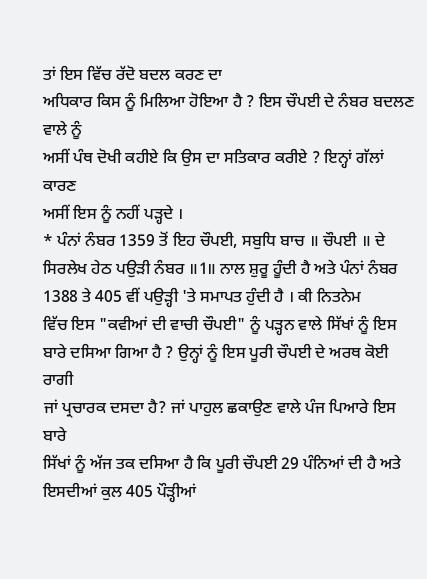ਤਾਂ ਇਸ ਵਿੱਚ ਰੱਦੋ ਬਦਲ ਕਰਣ ਦਾ
ਅਧਿਕਾਰ ਕਿਸ ਨੂੰ ਮਿਲਿਆ ਹੋਇਆ ਹੈ ? ਇਸ ਚੌਪਈ ਦੇ ਨੰਬਰ ਬਦਲਣ ਵਾਲੇ ਨੂੰ
ਅਸੀਂ ਪੰਥ ਦੋਖੀ ਕਹੀਏ ਕਿ ਉਸ ਦਾ ਸਤਿਕਾਰ ਕਰੀਏ ? ਇਨ੍ਹਾਂ ਗੱਲਾਂ ਕਾਰਣ
ਅਸੀਂ ਇਸ ਨੂੰ ਨਹੀਂ ਪੜ੍ਹਦੇ ।
* ਪੰਨਾਂ ਨੰਬਰ 1359 ਤੋਂ ਇਹ ਚੌਪਈ, ਸਬੁਧਿ ਬਾਚ ॥ ਚੌਪਈ ॥ ਦੇ
ਸਿਰਲੇਖ ਹੇਠ ਪਉੜੀ ਨੰਬਰ ॥1॥ ਨਾਲ ਸ਼ੁਰੂ ਹੂੰਦੀ ਹੈ ਅਤੇ ਪੰਨਾਂ ਨੰਬਰ
1388 ਤੇ 405 ਵੀਂ ਪਉੜ੍ਹੀ 'ਤੇ ਸਮਾਪਤ ਹੁੰਦੀ ਹੈ । ਕੀ ਨਿਤਨੇਮ
ਵਿੱਚ ਇਸ "ਕਵੀਆਂ ਦੀ ਵਾਚੀ ਚੌਪਈ" ਨੂੰ ਪੜ੍ਹਨ ਵਾਲੇ ਸਿੱਖਾਂ ਨੂੰ ਇਸ
ਬਾਰੇ ਦਸਿਆ ਗਿਆ ਹੈ ? ਉਨ੍ਹਾਂ ਨੂੰ ਇਸ ਪੂਰੀ ਚੌਪਈ ਦੇ ਅਰਥ ਕੋਈ ਰਾਗੀ
ਜਾਂ ਪ੍ਰਚਾਰਕ ਦਸਦਾ ਹੈ? ਜਾਂ ਪਾਹੁਲ ਛਕਾਉਣ ਵਾਲੇ ਪੰਜ ਪਿਆਰੇ ਇਸ ਬਾਰੇ
ਸਿੱਖਾਂ ਨੂੰ ਅੱਜ ਤਕ ਦਸਿਆ ਹੈ ਕਿ ਪੂਰੀ ਚੌਪਈ 29 ਪੰਨਿਆਂ ਦੀ ਹੈ ਅਤੇ
ਇਸਦੀਆਂ ਕੁਲ 405 ਪੌੜ੍ਹੀਆਂ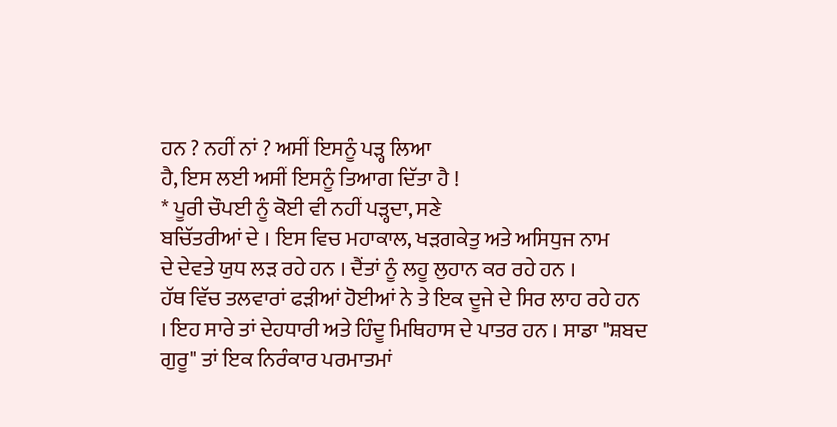ਹਨ ? ਨਹੀਂ ਨਾਂ ? ਅਸੀਂ ਇਸਨੂੰ ਪੜ੍ਹ ਲਿਆ
ਹੈ, ਇਸ ਲਈ ਅਸੀਂ ਇਸਨੂੰ ਤਿਆਗ ਦਿੱਤਾ ਹੈ !
* ਪੂਰੀ ਚੌਪਈ ਨੂੰ ਕੋਈ ਵੀ ਨਹੀਂ ਪੜ੍ਹਦਾ, ਸਣੇ
ਬਚਿੱਤਰੀਆਂ ਦੇ । ਇਸ ਵਿਚ ਮਹਾਕਾਲ, ਖੜਗਕੇਤੁ ਅਤੇ ਅਸਿਧੁਜ ਨਾਮ
ਦੇ ਦੇਵਤੇ ਯੁਧ ਲੜ ਰਹੇ ਹਨ । ਦੈਂਤਾਂ ਨੂੰ ਲਹੂ ਲੁਹਾਨ ਕਰ ਰਹੇ ਹਨ ।
ਹੱਥ ਵਿੱਚ ਤਲਵਾਰਾਂ ਫੜੀਆਂ ਹੋਈਆਂ ਨੇ ਤੇ ਇਕ ਦੂਜੇ ਦੇ ਸਿਰ ਲਾਹ ਰਹੇ ਹਨ
। ਇਹ ਸਾਰੇ ਤਾਂ ਦੇਹਧਾਰੀ ਅਤੇ ਹਿੰਦੂ ਮਿਥਿਹਾਸ ਦੇ ਪਾਤਰ ਹਨ । ਸਾਡਾ "ਸ਼ਬਦ
ਗੁਰੂ" ਤਾਂ ਇਕ ਨਿਰੰਕਾਰ ਪਰਮਾਤਮਾਂ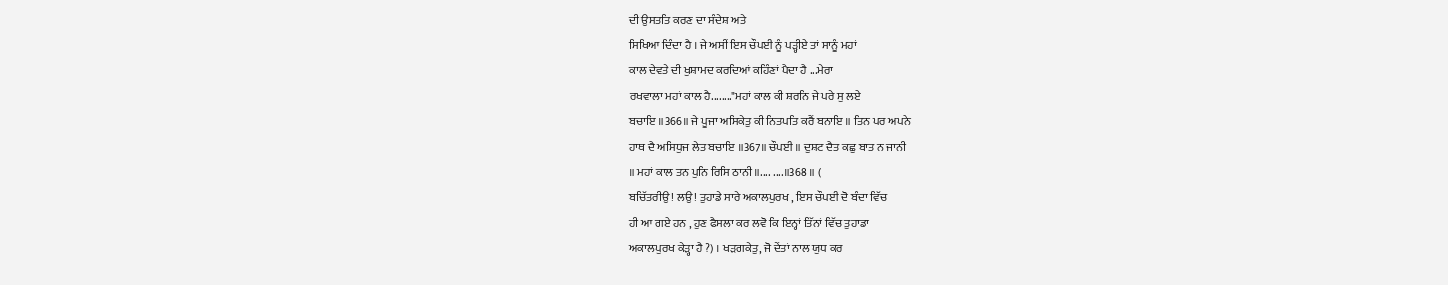ਦੀ ਉਸਤਤਿ ਕਰਣ ਦਾ ਸੰਦੇਸ਼ ਅਤੇ
ਸਿਖਿਆ ਦਿੰਦਾ ਹੈ । ਜੇ ਅਸੀਂ ਇਸ ਚੌਪਈ ਨੂੰ ਪੜ੍ਹੀਏ ਤਾਂ ਸਾਨੂੰ ਮਹਾਂ
ਕਾਲ ਦੇਵਤੇ ਦੀ ਖੁਸ਼ਾਮਦ ਕਰਦਿਆਂ ਕਹਿੰਣਾਂ ਪੈਦਾ ਹੈ ...ਮੇਰਾ
ਰਖਵਾਲਾ ਮਹਾਂ ਕਾਲ ਹੈ........"ਮਹਾਂ ਕਾਲ ਕੀ ਸ਼ਰਨਿ ਜੇ ਪਰੇ ਸੁ ਲਏ
ਬਚਾਇ ॥366॥ ਜੇ ਪੂਜਾ ਅਸਿਕੇਤੁ ਕੀ ਨਿਤਪਤਿ ਕਰੈਂ ਬਨਾਇ ॥ ਤਿਨ ਪਰ ਅਪਨੇ
ਹਾਥ ਦੈ ਅਸਿਧੁਜ ਲੇਤ ਬਚਾਇ ॥367॥ ਚੌਪਈ ॥ ਦੁਸ਼ਟ ਦੈਤ ਕਛੁ ਬਾਤ ਨ ਜਾਨੀ
॥ ਮਹਾਂ ਕਾਲ ਤਨ ਪੁਨਿ ਰਿਸਿ ਠਾਨੀ ॥.... ....॥368 ॥ (
ਬਚਿੱਤਰੀਉ ! ਲਉ ! ਤੁਹਾਡੇ ਸਾਰੇ ਅਕਾਲਪੁਰਖ , ਇਸ ਚੌਪਈ ਦੋ ਬੰਦਾ ਵਿੱਚ
ਹੀ ਆ ਗਏ ਹਨ , ਹੁਣ ਫੈਸਲਾ ਕਰ ਲਵੋ ਕਿ ਇਨ੍ਹਾਂ ਤਿੱਨਾਂ ਵਿੱਚ ਤੁਹਾਡਾ
ਅਕਾਲਪੁਰਖ ਕੇੜ੍ਹਾ ਹੈ ?) । ਖੜਗਕੇਤੁ, ਜੋ ਦੇਂਤਾਂ ਨਾਲ ਯੁਧ ਕਰ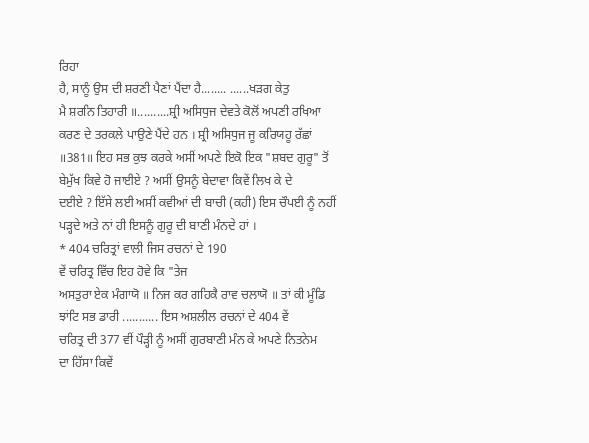ਰਿਹਾ
ਹੈ, ਸਾਨੂੰ ਉਸ ਦੀ ਸ਼ਰਣੀ ਪੈਣਾਂ ਪੈਂਦਾ ਹੈ........ ......ਖੜਗ ਕੇਤੁ
ਮੈ ਸ਼ਰਨਿ ਤਿਹਾਰੀ ॥..........ਸ਼੍ਰੀ ਅਸਿਧੁਜ ਦੇਵਤੇ ਕੋਲੋਂ ਅਪਣੀ ਰਖਿਆ
ਕਰਣ ਦੇ ਤਰਕਲੇ ਪਾਉਣੇ ਪੈਂਦੇ ਹਨ । ਸ਼੍ਰੀ ਅਸਿਧੁਜ ਜੂ ਕਰਿਯਹੂ ਰੱਛਾਂ
॥381॥ ਇਹ ਸਭ ਕੁਝ ਕਰਕੇ ਅਸੀਂ ਅਪਣੇ ਇਕੋ ਇਕ "ਸ਼ਬਦ ਗੁਰੂ" ਤੋਂ
ਬੇਮੁੱਖ ਕਿਵੇ ਹੋ ਜਾਈਏ ? ਅਸੀਂ ਉਸਨੂੰ ਬੇਦਾਵਾ ਕਿਵੇਂ ਲਿਖ ਕੇ ਦੇ
ਦਈਏ ? ਇੱਸੇ ਲਈ ਅਸੀਂ ਕਵੀਆਂ ਦੀ ਬਾਚੀ (ਕਹੀ) ਇਸ ਚੌਪਈ ਨੂੰ ਨਹੀਂ
ਪੜ੍ਹਦੇ ਅਤੇ ਨਾਂ ਹੀ ਇਸਨੂੰ ਗੁਰੂ ਦੀ ਬਾਣੀ ਮੰਨਦੇ ਹਾਂ ।
* 404 ਚਰਿਤ੍ਰਾਂ ਵਾਲੀ ਜਿਸ ਰਚਨਾਂ ਦੇ 190
ਵੇਂ ਚਰਿਤ੍ਰ ਵਿੱਚ ਇਹ ਹੋਵੇ ਕਿ "ਤੇਜ
ਅਸਤੁਰਾ ਏਕ ਮੰਗਾਯੋ ॥ ਨਿਜ ਕਰ ਗਹਿਕੈ ਰਾਵ ਚਲਾਯੋ ॥ ਤਾਂ ਕੀ ਮੂੰਡਿ
ਝਾਂਟਿ ਸਭ ਡਾਰੀ ........... ਇਸ ਅਸ਼ਲੀਲ ਰਚਨਾਂ ਦੇ 404 ਵੇਂ
ਚਰਿਤ੍ਰ ਦੀ 377 ਵੀਂ ਪੌੜ੍ਹੀ ਨੂੰ ਅਸੀਂ ਗੁਰਬਾਣੀ ਮੰਨ ਕੇ ਅਪਣੇ ਨਿਤਨੇਮ
ਦਾ ਹਿੱਸਾ ਕਿਵੇਂ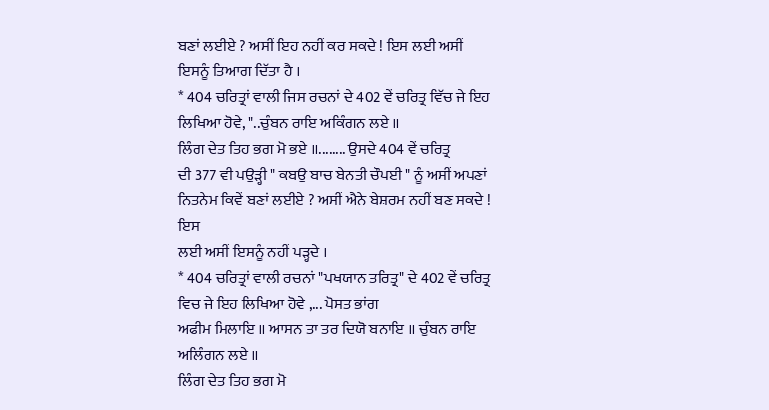ਬਣਾਂ ਲਈਏ ? ਅਸੀਂ ਇਹ ਨਹੀਂ ਕਰ ਸਕਦੇ ! ਇਸ ਲਈ ਅਸੀਂ
ਇਸਨੂੰ ਤਿਆਗ ਦਿੱਤਾ ਹੈ ।
* 404 ਚਰਿਤ੍ਰਾਂ ਵਾਲੀ ਜਿਸ ਰਚਨਾਂ ਦੇ 402 ਵੇਂ ਚਰਿਤ੍ਰ ਵਿੱਚ ਜੇ ਇਹ
ਲਿਖਿਆ ਹੋਵੇ, "..ਚੁੰਬਨ ਰਾਇ ਅਕਿੰਗਨ ਲਏ ॥
ਲਿੰਗ ਦੇਤ ਤਿਹ ਭਗ ਮੋ ਭਏ ॥........ ਉਸਦੇ 404 ਵੇਂ ਚਰਿਤ੍ਰ
ਦੀ 377 ਵੀ ਪਉੜ੍ਹੀ " ਕਬਉ ਬਾਚ ਬੇਨਤੀ ਚੌਪਈ " ਨੂੰ ਅਸੀਂ ਅਪਣਾਂ
ਨਿਤਨੇਮ ਕਿਵੇਂ ਬਣਾਂ ਲਈਏ ? ਅਸੀਂ ਐਨੇ ਬੇਸ਼ਰਮ ਨਹੀਂ ਬਣ ਸਕਦੇ ! ਇਸ
ਲਈ ਅਸੀਂ ਇਸਨੂੰ ਨਹੀਂ ਪੜ੍ਹਦੇ ।
* 404 ਚਰਿਤ੍ਰਾਂ ਵਾਲੀ ਰਚਨਾਂ "ਪਖਯਾਨ ਤਰਿਤ੍ਰ" ਦੇ 402 ਵੇਂ ਚਰਿਤ੍ਰ
ਵਿਚ ਜੇ ਇਹ ਲਿਖਿਆ ਹੋਵੇ ,... ਪੋਸਤ ਭਾਂਗ
ਅਫੀਮ ਮਿਲਾਇ ॥ ਆਸਨ ਤਾ ਤਰ ਦਿਯੋ ਬਨਾਇ ॥ ਚੁੰਬਨ ਰਾਇ ਅਲਿੰਗਨ ਲਏ ॥
ਲਿੰਗ ਦੇਤ ਤਿਹ ਭਗ ਮੋ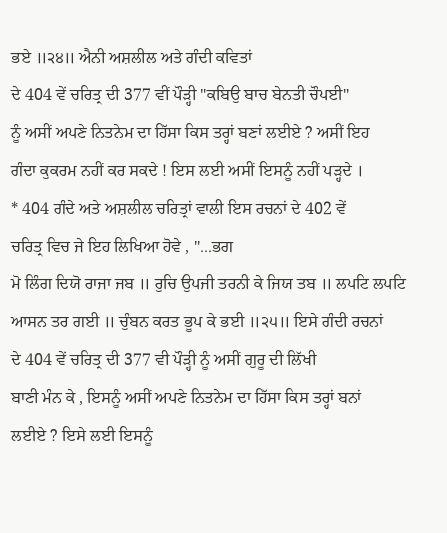ਭਏ ॥੨੪॥ ਐਨੀ ਅਸ਼ਲੀਲ ਅਤੇ ਗੰਦੀ ਕਵਿਤਾਂ
ਦੇ 404 ਵੇਂ ਚਰਿਤ੍ਰ ਦੀ 377 ਵੀਂ ਪੌੜ੍ਹੀ "ਕਬਿਉ ਬਾਚ ਬੇਨਤੀ ਚੌਪਈ"
ਨੂੰ ਅਸੀਂ ਅਪਣੇ ਨਿਤਨੇਮ ਦਾ ਹਿੱਸਾ ਕਿਸ ਤਰ੍ਹਾਂ ਬਣਾਂ ਲਈਏ ? ਅਸੀਂ ਇਹ
ਗੰਦਾ ਕੁਕਰਮ ਨਹੀਂ ਕਰ ਸਕਦੇ ! ਇਸ ਲਈ ਅਸੀਂ ਇਸਨੂੰ ਨਹੀਂ ਪੜ੍ਹਦੇ ।
* 404 ਗੰਦੇ ਅਤੇ ਅਸ਼ਲੀਲ ਚਰਿਤ੍ਰਾਂ ਵਾਲੀ ਇਸ ਰਚਨਾਂ ਦੇ 402 ਵੇਂ
ਚਰਿਤ੍ਰ ਵਿਚ ਜੇ ਇਹ ਲਿਖਿਆ ਹੋਵੇ , "...ਭਗ
ਮੋ ਲਿੰਗ ਦਿਯੋ ਰਾਜਾ ਜਬ ॥ ਰੁਚਿ ਉਪਜੀ ਤਰਨੀ ਕੇ ਜਿਯ ਤਬ ॥ ਲਪਟਿ ਲਪਟਿ
ਆਸਨ ਤਰ ਗਈ ॥ ਚੁੰਬਨ ਕਰਤ ਭੂਪ ਕੇ ਭਈ ॥੨੫॥ ਇਸੇ ਗੰਦੀ ਰਚਨਾਂ
ਦੇ 404 ਵੇਂ ਚਰਿਤ੍ਰ ਦੀ 377 ਵੀ ਪੌੜ੍ਹੀ ਨੂੰ ਅਸੀਂ ਗੁਰੂ ਦੀ ਲਿੱਖੀ
ਬਾਣੀ ਮੰਨ ਕੇ , ਇਸਨੂੰ ਅਸੀਂ ਅਪਣੇ ਨਿਤਨੇਮ ਦਾ ਹਿੱਸਾ ਕਿਸ ਤਰ੍ਹਾਂ ਬਨਾਂ
ਲਈਏ ? ਇਸੇ ਲਈ ਇਸਨੂੰ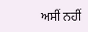ਅਸੀਂ ਨਹੀਂ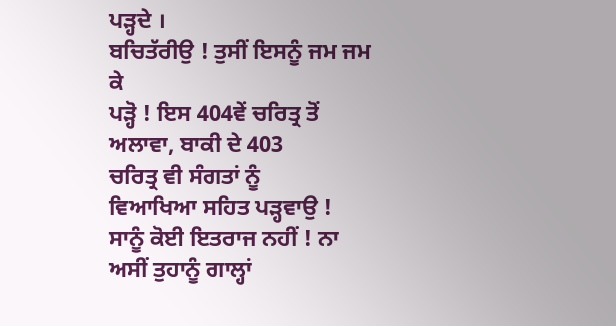ਪੜ੍ਹਦੇ ।
ਬਚਿਤੱਰੀਉ ! ਤੁਸੀਂ ਇਸਨੂੰ ਜਮ ਜਮ ਕੇ
ਪੜ੍ਹੋ ! ਇਸ 404ਵੇਂ ਚਰਿਤ੍ਰ ਤੋਂ ਅਲਾਵਾ, ਬਾਕੀ ਦੇ 403
ਚਰਿਤ੍ਰ ਵੀ ਸੰਗਤਾਂ ਨੂੰ
ਵਿਆਖਿਆ ਸਹਿਤ ਪੜ੍ਹਵਾਉ ! ਸਾਨੂੰ ਕੋਈ ਇਤਰਾਜ ਨਹੀਂ ! ਨਾ
ਅਸੀਂ ਤੁਹਾਨੂੰ ਗਾਲ੍ਹਾਂ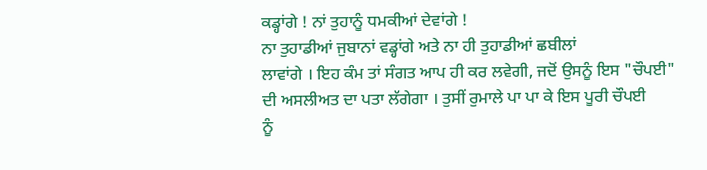ਕਡ੍ਹਾਂਗੇ ! ਨਾਂ ਤੁਹਾਨੂੰ ਧਮਕੀਆਂ ਦੇਵਾਂਗੇ !
ਨਾ ਤੁਹਾਡੀਆਂ ਜੁਬਾਨਾਂ ਵਡ੍ਹਾਂਗੇ ਅਤੇ ਨਾ ਹੀ ਤੁਹਾਡੀਆਂ ਛਬੀਲਾਂ
ਲਾਵਾਂਗੇ । ਇਹ ਕੰਮ ਤਾਂ ਸੰਗਤ ਆਪ ਹੀ ਕਰ ਲਵੇਗੀ, ਜਦੋਂ ਉਸਨੂੰ ਇਸ "ਚੌਪਈ"
ਦੀ ਅਸਲੀਅਤ ਦਾ ਪਤਾ ਲੱਗੇਗਾ । ਤੁਸੀਂ ਰੁਮਾਲੇ ਪਾ ਪਾ ਕੇ ਇਸ ਪੂਰੀ ਚੌਪਈ
ਨੂੰ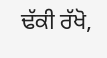ਢੱਕੀ ਰੱਖੋ,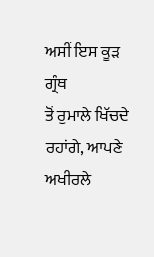ਅਸੀਂ ਇਸ ਕੂੜ ਗ੍ਰੰਥ
ਤੋਂ ਰੁਮਾਲੇ ਖਿੱਚਦੇ ਰਹਾਂਗੇ, ਆਪਣੇ ਅਖੀਰਲੇ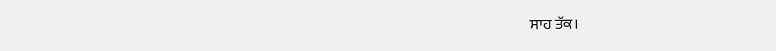ਸਾਹ ਤੱਕ।